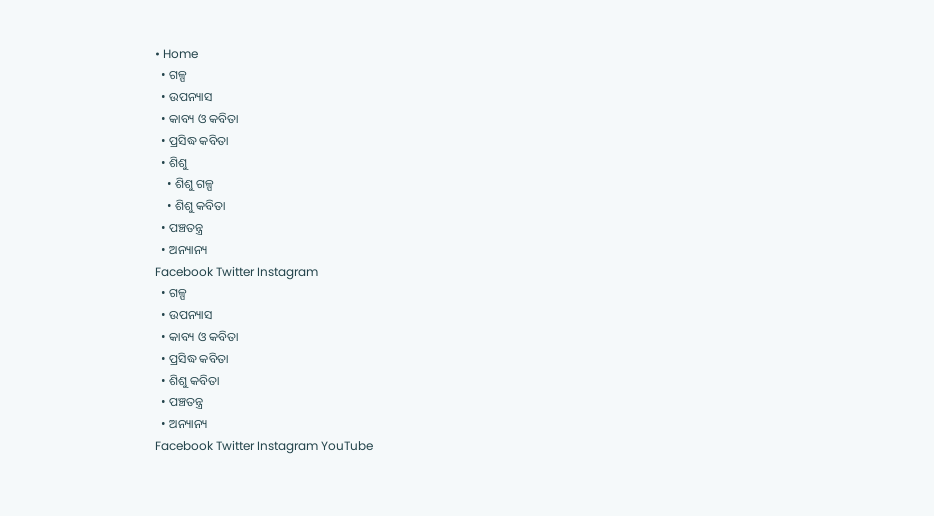• Home
  • ଗଳ୍ପ
  • ଉପନ୍ୟାସ
  • କାବ୍ୟ ଓ କବିତା
  • ପ୍ରସିଦ୍ଧ କବିତା
  • ଶିଶୁ
    • ଶିଶୁ ଗଳ୍ପ
    • ଶିଶୁ କବିତା
  • ପଞ୍ଚତନ୍ତ୍ର
  • ଅନ୍ୟାନ୍ୟ
Facebook Twitter Instagram
  • ଗଳ୍ପ
  • ଉପନ୍ୟାସ
  • କାବ୍ୟ ଓ କବିତା
  • ପ୍ରସିଦ୍ଧ କବିତା
  • ଶିଶୁ କବିତା
  • ପଞ୍ଚତନ୍ତ୍ର
  • ଅନ୍ୟାନ୍ୟ
Facebook Twitter Instagram YouTube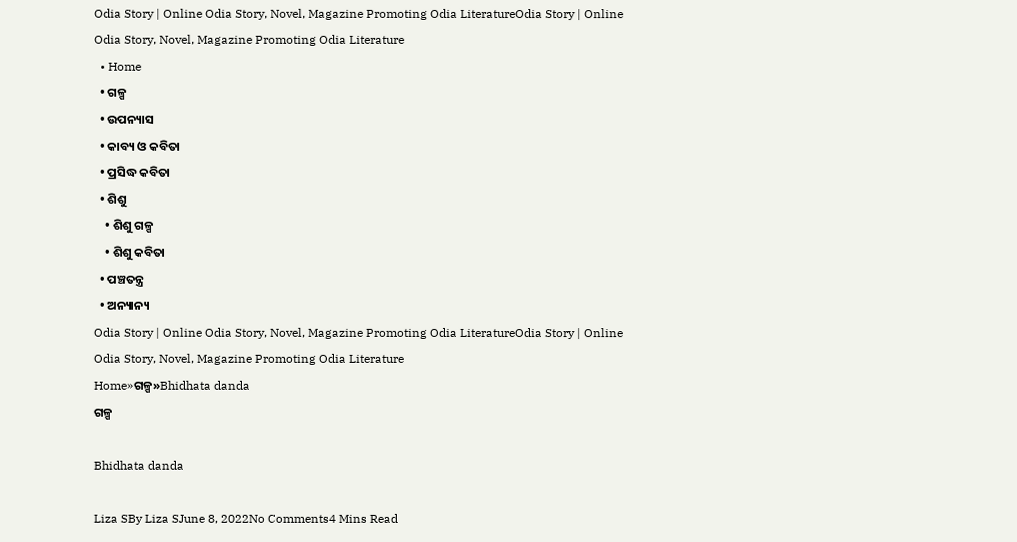Odia Story | Online Odia Story, Novel, Magazine Promoting Odia LiteratureOdia Story | Online Odia Story, Novel, Magazine Promoting Odia Literature
  • Home
  • ଗଳ୍ପ
  • ଉପନ୍ୟାସ
  • କାବ୍ୟ ଓ କବିତା
  • ପ୍ରସିଦ୍ଧ କବିତା
  • ଶିଶୁ
    • ଶିଶୁ ଗଳ୍ପ
    • ଶିଶୁ କବିତା
  • ପଞ୍ଚତନ୍ତ୍ର
  • ଅନ୍ୟାନ୍ୟ
Odia Story | Online Odia Story, Novel, Magazine Promoting Odia LiteratureOdia Story | Online Odia Story, Novel, Magazine Promoting Odia Literature
Home»ଗଳ୍ପ»Bhidhata danda
ଗଳ୍ପ

Bhidhata danda

Liza SBy Liza SJune 8, 2022No Comments4 Mins Read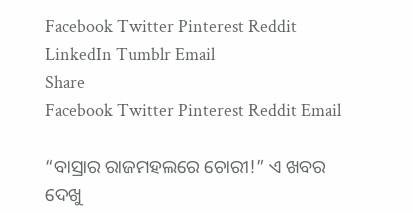Facebook Twitter Pinterest Reddit LinkedIn Tumblr Email
Share
Facebook Twitter Pinterest Reddit Email

“ବାସ୍ରାର ରାଜମହଲରେ ଚୋରୀ!” ଏ ଖବର ଦେଖୁ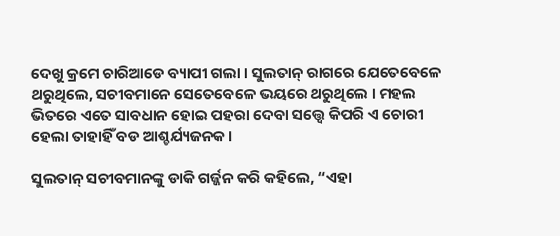ଦେଖୁ କ୍ରମେ ଚାରିଆଡେ ବ୍ୟାପୀ ଗଲା । ସୁଲତାନ୍ ରାଗରେ ଯେତେବେଳେ ଥରୁଥିଲେ, ସଚୀବମାନେ ସେତେବେଳେ ଭୟରେ ଥରୁଥିଲେ । ମହଲ ଭିତରେ ଏତେ ସାବଧାନ ହୋଇ ପହରା ଦେବା ସତ୍ତ୍ୱେ କିପରି ଏ ଚୋରୀ ହେଲା ତାହାହିଁ ବଡ ଆଶ୍ଚର୍ଯ୍ୟଜନକ ।

ସୁଲତାନ୍ ସଚୀବମାନଙ୍କୁ ଡାକି ଗର୍ଜ୍ଜନ କରି କହିଲେ, “ଏହା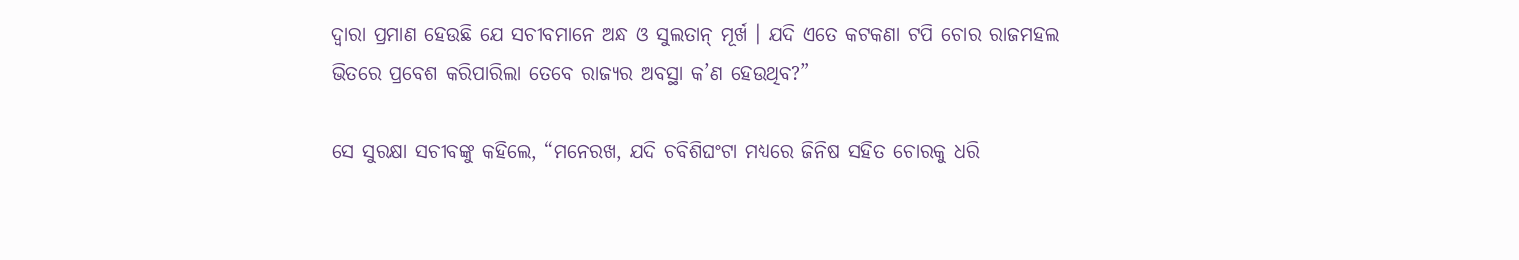ଦ୍ୱାରା ପ୍ରମାଣ ହେଉଛି ଯେ ସଚୀବମାନେ ଅନ୍ଧ ଓ ସୁଲତାନ୍ ମୂର୍ଖ । ଯଦି ଏତେ କଟକଣା ଟପି ଚୋର ରାଜମହଲ ଭିତରେ ପ୍ରବେଶ କରିପାରିଲା ତେବେ ରାଜ୍ୟର ଅବସ୍ଥା କ’ଣ ହେଉଥିବ?”

ସେ ସୁରକ୍ଷା ସଚୀବଙ୍କୁ କହିଲେ, “ମନେରଖ, ଯଦି ଚବିଶିଘଂଟା ମଧ୍ୟରେ ଜିନିଷ ସହିତ ଚୋରକୁ ଧରି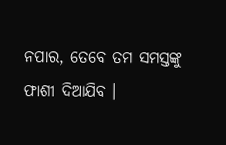ନପାର, ତେବେ ତମ ସମସ୍ତଙ୍କୁ ଫାଶୀ ଦିଆଯିବ ।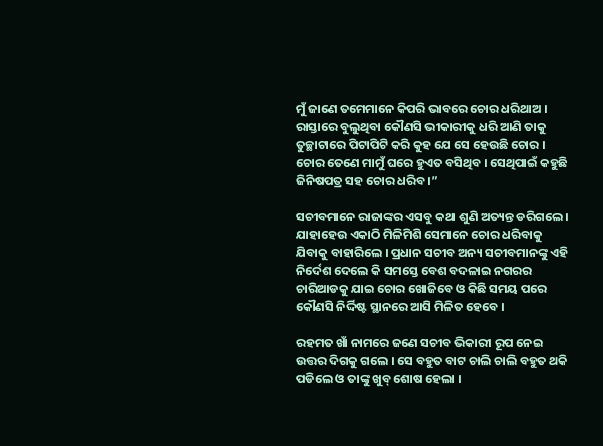ମୁଁ ଜାଣେ ତମେମାନେ କିପରି ଭାବରେ ଚୋର ଧରିଥାଅ । ରାସ୍ତାରେ ବୁଲୁଥିବା କୌଣସି ଭୀକାରୀକୁ ଧରି ଆଣି ତାକୁ ତୁଚ୍ଛାଟାରେ ପିଟାପିଟି କରି କୁହ ଯେ ସେ ହେଉଛି ଚୋର । ଚୋର ତେଣେ ମାମୁଁ ଘରେ ହୁଏତ ବସିଥିବ । ସେଥିପାଇଁ କହୁଛି ଜିନିଷପତ୍ର ସହ ଚୋର ଧରିବ ।”

ସଚୀବମାନେ ରାଜାଙ୍କର ଏସବୁ କଥା ଶୁଣି ଅତ୍ୟନ୍ତ ଡରିଗଲେ । ଯାହାହେଉ ଏକାଠି ମିଳିମିଶି ସେମାନେ ଚୋର ଧରିବାକୁ ଯିବାକୁ ବାହାରିଲେ । ପ୍ରଧାନ ସଚୀବ ଅନ୍ୟ ସଚୀବମାନଙ୍କୁ ଏହି ନିର୍ଦେଶ ଦେଲେ କି ସମସ୍ତେ ବେଶ ବଦଳାଇ ନଗରର ଚାରିଆଡକୁ ଯାଇ ଚୋର ଖୋଜିବେ ଓ କିଛି ସମୟ ପରେ କୌଣସି ନିର୍ଦ୍ଦିଷ୍ଟ ସ୍ଥାନରେ ଆସି ମିଳିତ ହେବେ ।

ରହମତ ଖାଁ ନାମରେ ଜଣେ ସଚୀବ ଭିକାରୀ ରୂପ ନେଇ ଉତ୍ତର ଦିଗକୁ ଗଲେ । ସେ ବହୁତ ବାଟ ଚାଲି ଚାଲି ବହୁତ ଥକି ପଡିଲେ ଓ ତାଙ୍କୁ ଖୁବ୍ ଶୋଷ ହେଲା ।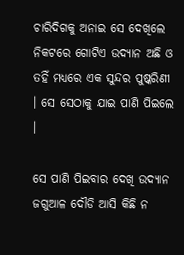ଚାରିଦିଗକୁ ଅନାଇ ସେ ଦେଖିଲେ ନିକଟରେ ଗୋଟିଏ ଉଦ୍ୟାନ ଅଛି ଓ ତହିଁ ମଧ୍ୟରେ ଏକ ସୁନ୍ଦର ପୁଷ୍କରିଣୀ । ସେ ସେଠାକୁ ଯାଇ ପାଣି ପିଇଲେ ।

ସେ ପାଣି ପିଇବାର ଦେଖି ଉଦ୍ୟାନ ଜଗୁଆଳ ଦୌଡି ଆସି କିଛି ନ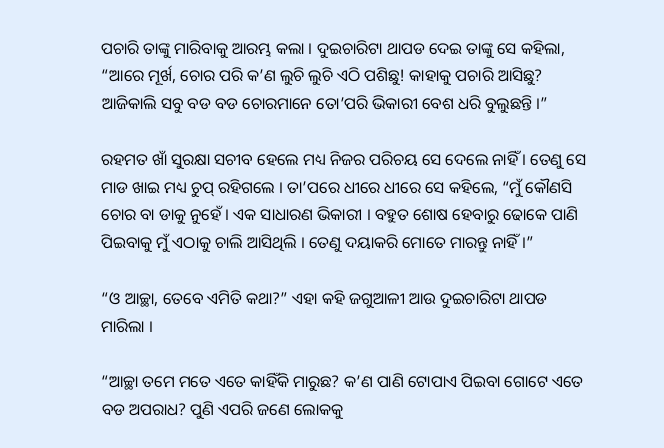ପଚାରି ତାଙ୍କୁ ମାରିବାକୁ ଆରମ୍ଭ କଲା । ଦୁଇଚାରିଟା ଥାପଡ ଦେଇ ତାଙ୍କୁ ସେ କହିଲା, “ଆରେ ମୂର୍ଖ, ଚୋର ପରି କ’ଣ ଲୁଚି ଲୁଚି ଏଠି ପଶିଛୁ! କାହାକୁ ପଚାରି ଆସିଛୁ? ଆଜିକାଲି ସବୁ ବଡ ବଡ ଚୋରମାନେ ତୋ’ପରି ଭିକାରୀ ବେଶ ଧରି ବୁଲୁଛନ୍ତି ।”

ରହମତ ଖାଁ ସୁରକ୍ଷା ସଚୀବ ହେଲେ ମଧ୍ୟ ନିଜର ପରିଚୟ ସେ ଦେଲେ ନାହିଁ । ତେଣୁ ସେ ମାଡ ଖାଇ ମଧ୍ୟ ଚୁପ୍ ରହିଗଲେ । ତା’ପରେ ଧୀରେ ଧୀରେ ସେ କହିଲେ, “ମୁଁ କୌଣସି ଚୋର ବା ଡାକୁ ନୁହେଁ । ଏକ ସାଧାରଣ ଭିକାରୀ । ବହୁତ ଶୋଷ ହେବାରୁ ଢୋକେ ପାଣି ପିଇବାକୁ ମୁଁ ଏଠାକୁ ଚାଲି ଆସିଥିଲି । ତେଣୁ ଦୟାକରି ମୋତେ ମାରନ୍ତୁ ନାହିଁ ।”

“ଓ ଆଚ୍ଛା, ତେବେ ଏମିତି କଥା?” ଏହା କହି ଜଗୁଆଳୀ ଆଉ ଦୁଇଚାରିଟା ଥାପଡ ମାରିଲା ।

“ଆଚ୍ଛା ତମେ ମତେ ଏତେ କାହିଁକି ମାରୁଛ? କ’ଣ ପାଣି ଟୋପାଏ ପିଇବା ଗୋଟେ ଏତେ ବଡ ଅପରାଧ? ପୁଣି ଏପରି ଜଣେ ଲୋକକୁ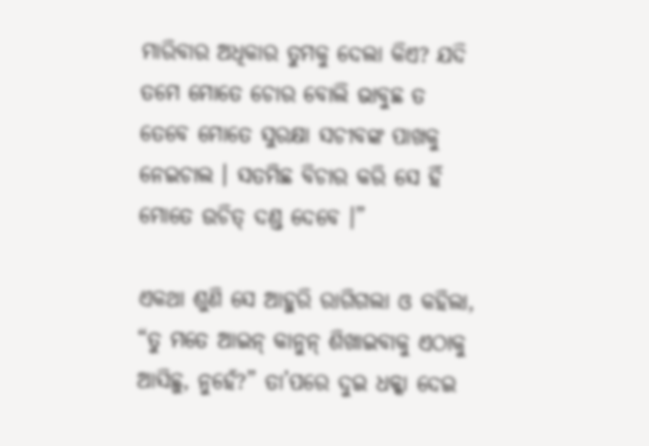ମାରିବାର ଅଧିକାର ତୁମକୁ ଦେଲା କିଏ? ଯଦି ତମେ ମୋତେ ଚୋର ବୋଲି ଭାବୁଛ ତ ତେବେ ମୋତେ ସୁରକ୍ଷା ସଚୀବଙ୍କ ପାଖକୁ ନେଇଚାଲ । ସତମିଛ ବିଚାର କରି ସେ ହିଁ ମୋତେ ଉଚିତ୍ ଦଣ୍ଡ ଦେବେ ।”

ଏକଥା ଶୁଣି ସେ ଆହୁରି ରାଗିଗଲା ଓ କହିଲା, “ତୁ ମତେ ଆଇନ୍ କାନୁନ୍ ଶିଖାଇବାକୁ ଏଠାକୁ ଆସିଛୁ, ନୁହେଁ?” ତା’ପରେ ଦୁଇ ଧକ୍କା ଦେଇ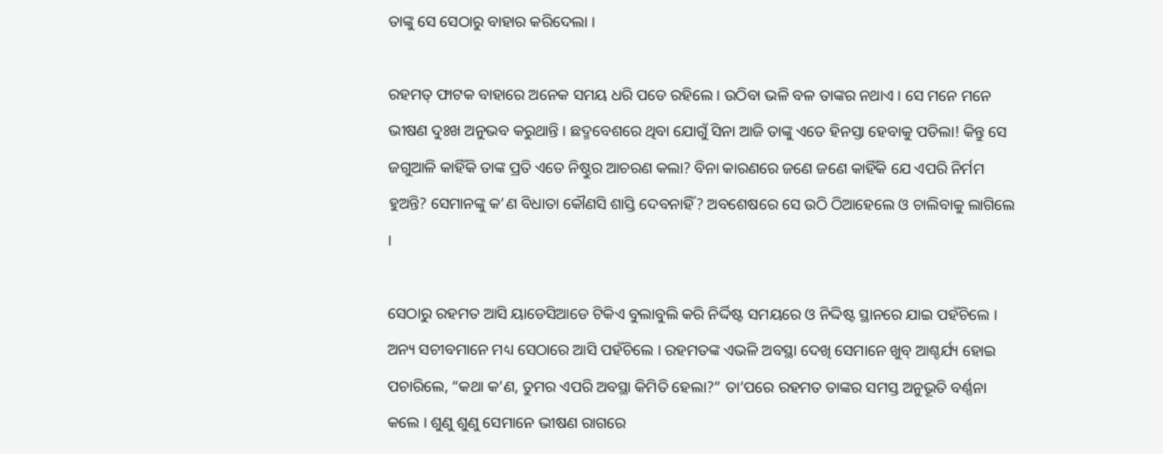ତାଙ୍କୁ ସେ ସେଠାରୁ ବାହାର କରିଦେଲା ।

ରହମତ୍ ଫାଟକ ବାହାରେ ଅନେକ ସମୟ ଧରି ପଡେ ରହିଲେ । ଉଠିବା ଭଳି ବଳ ତାଙ୍କର ନଥାଏ । ସେ ମନେ ମନେ ଭୀଷଣ ଦୁଃଖ ଅନୁଭବ କରୁଥାନ୍ତି । ଛଦ୍ମବେଶରେ ଥିବା ଯୋଗୁଁ ସିନା ଆଜି ତାଙ୍କୁ ଏତେ ହିନସ୍ତା ହେବାକୁ ପଡିଲା! କିନ୍ତୁ ସେ ଜଗୁଆଳି କାହିଁକି ତାଙ୍କ ପ୍ରତି ଏତେ ନିଷ୍ଠୁର ଆଚରଣ କଲା? ବିନା କାରଣରେ ଜଣେ ଜଣେ କାହିଁକି ଯେ ଏପରି ନିର୍ମମ ହୁଅନ୍ତି? ସେମାନଙ୍କୁ କ’ଣ ବିଧାତା କୌଣସି ଶାସ୍ତି ଦେବନାହିଁ? ଅବଶେଷରେ ସେ ଉଠି ଠିଆହେଲେ ଓ ଚାଲିବାକୁ ଲାଗିଲେ ।

ସେଠାରୁ ରହମତ ଆସି ୟାଡେସିଆଡେ ଟିକିଏ ବୁଲାବୁଲି କରି ନିର୍ଦ୍ଦିଷ୍ଟ ସମୟରେ ଓ ନିଦ୍ଦିଷ୍ଟ ସ୍ଥାନରେ ଯାଇ ପହଁଚିଲେ । ଅନ୍ୟ ସଚୀବମାନେ ମଧ୍ୟ ସେଠାରେ ଆସି ପହଁଚିଲେ । ରହମତଙ୍କ ଏଭଳି ଅବସ୍ଥା ଦେଖି ସେମାନେ ଖୁବ୍ ଆଶ୍ଚର୍ଯ୍ୟ ହୋଇ ପଚାରିଲେ, “କଥା କ’ଣ, ତୁମର ଏପରି ଅବସ୍ଥା କିମିତି ହେଲା?” ତା’ପରେ ରହମତ ତାଙ୍କର ସମସ୍ତ ଅନୁଭୂତି ବର୍ଣ୍ଣନା କଲେ । ଶୁଣୁ ଶୁଣୁ ସେମାନେ ଭୀଷଣ ରାଗରେ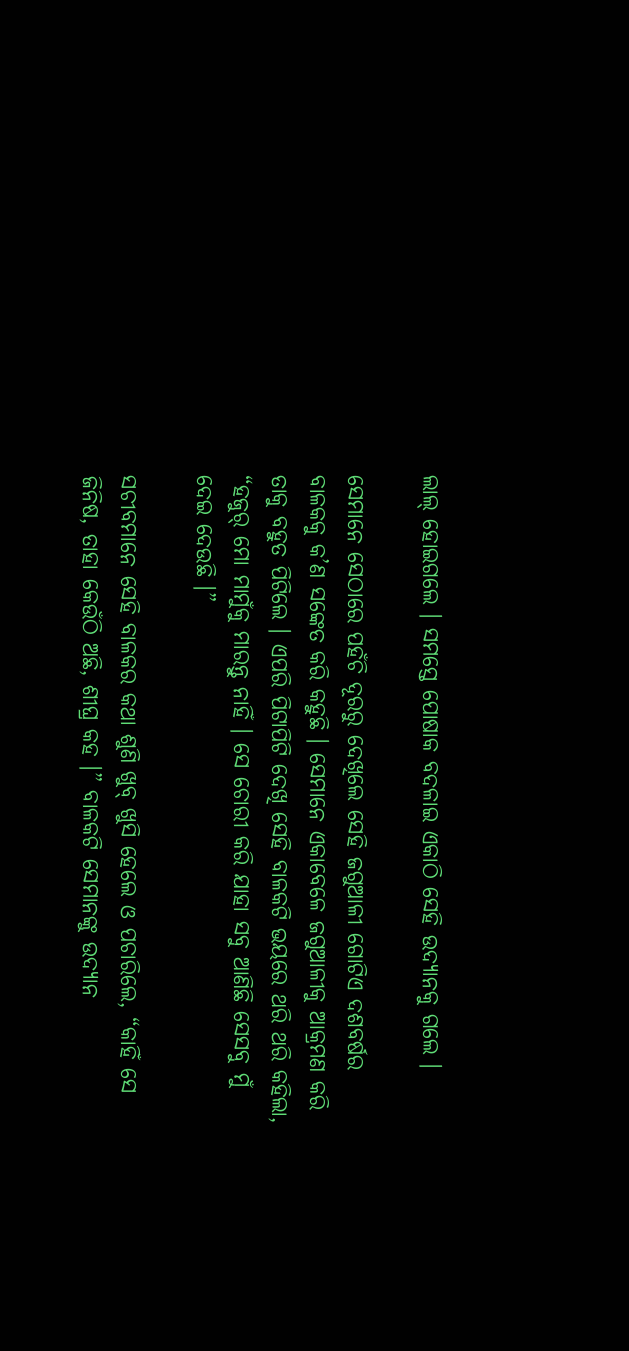ଲାଲ୍ ହୋଇଗଲେ । ସମସ୍ତେ ପୋଷାକ ବଦଳାଇ ଏକାଠି ସେହି ଉଦ୍ୟାନକୁ ଗଲେ ।

ସେମାନେ ସେଠାରେ ପହଁଚି ଦୂରରୁ ଦେଖିଲେ ସେହି ଜଗୁଆଳୀ ଗୋଟିଏ ଦଶବର୍ଷର ବାଳକକୁ କ’ଣ ସଙ୍କେତ କରି କହୁଛି । ସେମାନେ ଏକାବେଳେ ଜଗୁଆଳୀକୁ ଆକ୍ରମଣ କରି ତାକୁ ବହୁତ ପିଟିଲେ । ଏପରି ପିଟାପିଟି ଦେଖି ସେହି ବାଳକଟି ଭୟରେ ଥରି ଥରି କହିଲା, “ହଜୁର୍ ମୋ ମାମୁଁକୁ ମାରନ୍ତୁ ନାହିଁ । ସେ ଚୋରୀ କରି ଯାହା ସବୁ ଆଣିଛି ସେସବୁ ମୁଁ ଦେଇ ଦେଉଛି ।”

ସଚୀବମାନେ ସେହି ବାଳକର କଥା ଶୁଣି ଖୁବ୍ ଖୁସି ହେଲେ ଓ ପଚାରିଲେ, “କାହିଁ ସେ ଜିନିଷ, ତାହା କେଉଁଠି ଅଛି, ଶୀଘ୍ର କହ ।” ବାଳକଟି ସେମାନଙ୍କୁ ଉଦ୍ୟାନ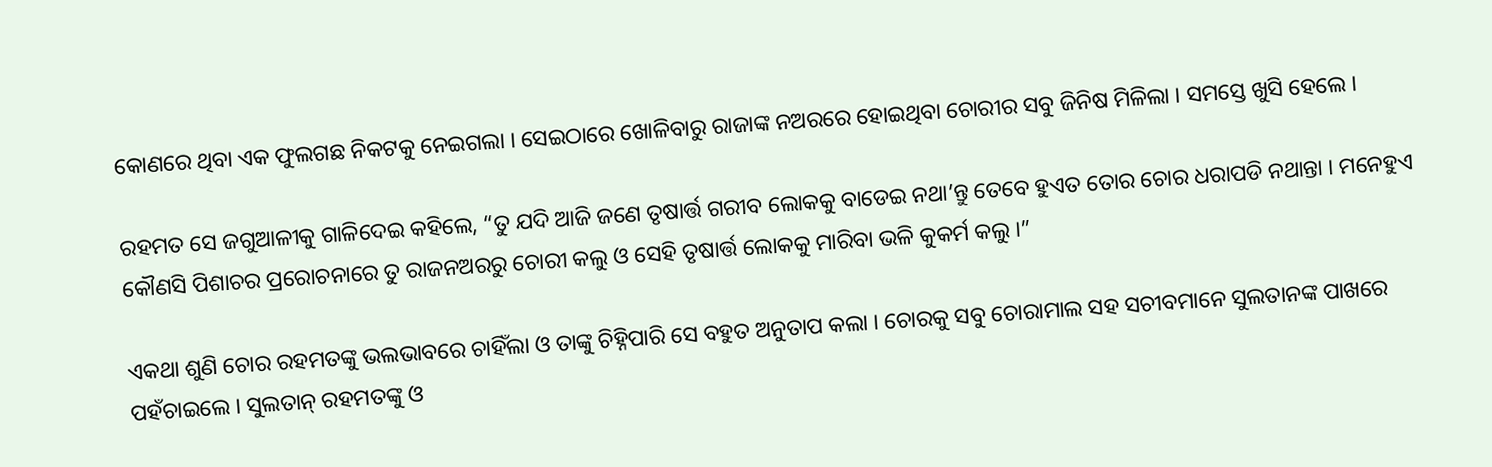କୋଣରେ ଥିବା ଏକ ଫୁଲଗଛ ନିକଟକୁ ନେଇଗଲା । ସେଇଠାରେ ଖୋଳିବାରୁ ରାଜାଙ୍କ ନଅରରେ ହୋଇଥିବା ଚୋରୀର ସବୁ ଜିନିଷ ମିଳିଲା । ସମସ୍ତେ ଖୁସି ହେଲେ ।

ରହମତ ସେ ଜଗୁଆଳୀକୁ ଗାଳିଦେଇ କହିଲେ, “ତୁ ଯଦି ଆଜି ଜଣେ ତୃଷାର୍ତ୍ତ ଗରୀବ ଲୋକକୁ ବାଡେଇ ନଥା’ନ୍ତୁ ତେବେ ହୁଏତ ତୋର ଚୋର ଧରାପଡି ନଥାନ୍ତା । ମନେହୁଏ କୌଣସି ପିଶାଚର ପ୍ରରୋଚନାରେ ତୁ ରାଜନଅରରୁ ଚୋରୀ କଲୁ ଓ ସେହି ତୃଷାର୍ତ୍ତ ଲୋକକୁ ମାରିବା ଭଳି କୁକର୍ମ କଲୁ ।”

ଏକଥା ଶୁଣି ଚୋର ରହମତଙ୍କୁ ଭଲଭାବରେ ଚାହିଁଲା ଓ ତାଙ୍କୁ ଚିହ୍ନିପାରି ସେ ବହୁତ ଅନୁତାପ କଲା । ଚୋରକୁ ସବୁ ଚୋରାମାଲ ସହ ସଚୀବମାନେ ସୁଲତାନଙ୍କ ପାଖରେ ପହଁଚାଇଲେ । ସୁଲତାନ୍ ରହମତଙ୍କୁ ଓ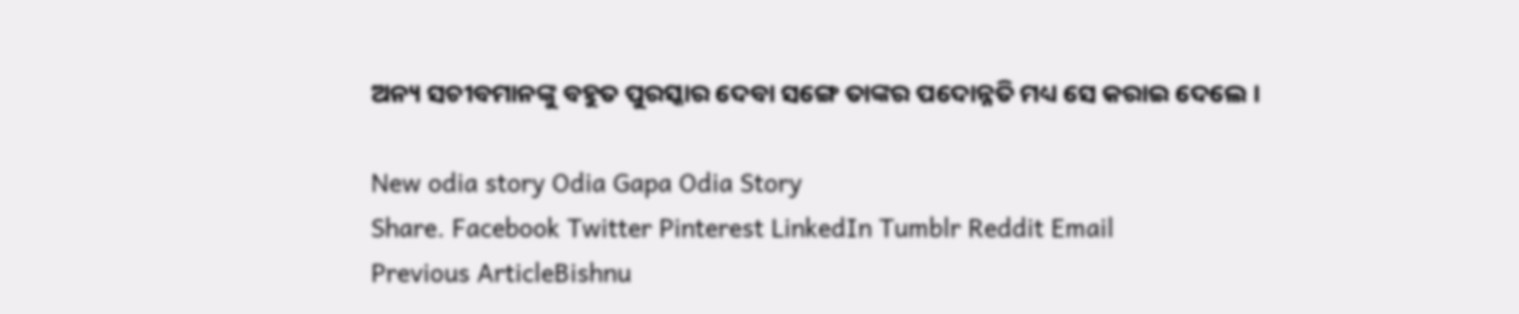ଅନ୍ୟ ସଚୀବମାନଙ୍କୁ ବହୁତ ପୁରସ୍କାର ଦେବା ସଙ୍ଗେ ତାଙ୍କର ପଦୋନ୍ନତି ମଧ୍ୟ ସେ କରାଇ ଦେଲେ ।

New odia story Odia Gapa Odia Story
Share. Facebook Twitter Pinterest LinkedIn Tumblr Reddit Email
Previous ArticleBishnu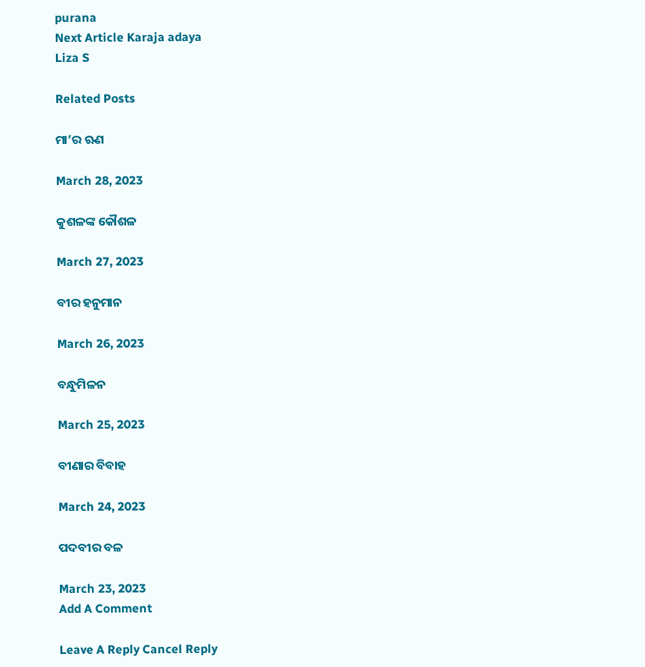purana
Next Article Karaja adaya
Liza S

Related Posts

ମା’ର ଋଣ

March 28, 2023

କୁଶଳଙ୍କ କୌଶଳ

March 27, 2023

ବୀର ହନୁମାନ

March 26, 2023

ବନ୍ଧୁମିଳନ

March 25, 2023

ବୀଣାର ବିବାହ

March 24, 2023

ପଦବୀର ବଳ

March 23, 2023
Add A Comment

Leave A Reply Cancel Reply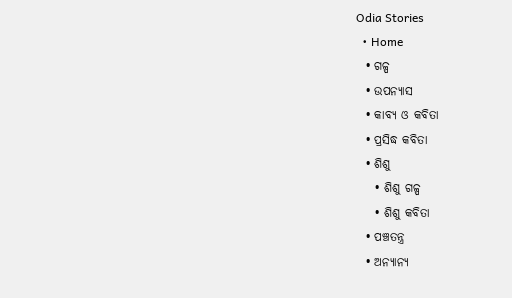Odia Stories
  • Home
  • ଗଳ୍ପ
  • ଉପନ୍ୟାସ
  • କାବ୍ୟ ଓ କବିତା
  • ପ୍ରସିଦ୍ଧ କବିତା
  • ଶିଶୁ
    • ଶିଶୁ ଗଳ୍ପ
    • ଶିଶୁ କବିତା
  • ପଞ୍ଚତନ୍ତ୍ର
  • ଅନ୍ୟାନ୍ୟ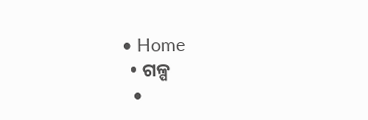• Home
  • ଗଳ୍ପ
  •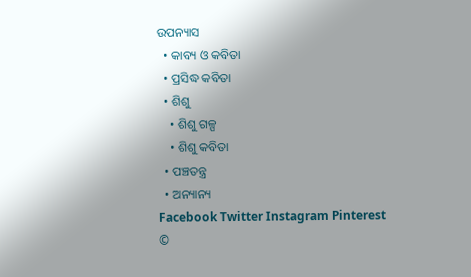ଉପନ୍ୟାସ
  • କାବ୍ୟ ଓ କବିତା
  • ପ୍ରସିଦ୍ଧ କବିତା
  • ଶିଶୁ
    • ଶିଶୁ ଗଳ୍ପ
    • ଶିଶୁ କବିତା
  • ପଞ୍ଚତନ୍ତ୍ର
  • ଅନ୍ୟାନ୍ୟ
Facebook Twitter Instagram Pinterest
©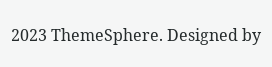2023 ThemeSphere. Designed by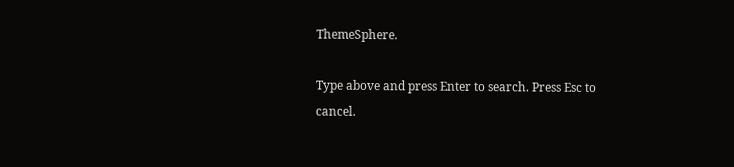ThemeSphere.

Type above and press Enter to search. Press Esc to cancel.